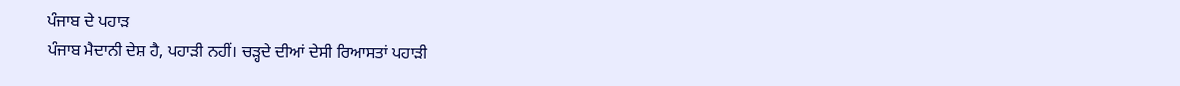ਪੰਜਾਬ ਦੇ ਪਹਾੜ
ਪੰਜਾਬ ਮੈਦਾਨੀ ਦੇਸ਼ ਹੈ, ਪਹਾੜੀ ਨਹੀਂ। ਚੜ੍ਹਦੇ ਦੀਆਂ ਦੇਸੀ ਰਿਆਸਤਾਂ ਪਹਾੜੀ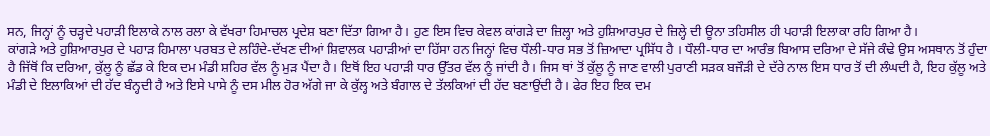ਸਨ, ਜਿਨ੍ਹਾਂ ਨੂੰ ਚੜ੍ਹਦੇ ਪਹਾੜੀ ਇਲਾਕੇ ਨਾਲ ਰਲਾ ਕੇ ਵੱਖਰਾ ਹਿਮਾਚਲ ਪ੍ਰਦੇਸ਼ ਬਣਾ ਦਿੱਤਾ ਗਿਆ ਹੈ। ਹੁਣ ਇਸ ਵਿਚ ਕੇਵਲ ਕਾਂਗੜੇ ਦਾ ਜ਼ਿਲ੍ਹਾ ਅਤੇ ਹੁਸ਼ਿਆਰਪੁਰ ਦੇ ਜ਼ਿਲ੍ਹੇ ਦੀ ਊਨਾ ਤਹਿਸੀਲ ਹੀ ਪਹਾੜੀ ਇਲਾਕਾ ਰਹਿ ਗਿਆ ਹੈ।
ਕਾਂਗੜੇ ਅਤੇ ਹੁਸ਼ਿਆਰਪੁਰ ਦੇ ਪਹਾੜ ਹਿਮਾਲਾ ਪਰਬਤ ਦੇ ਲਹਿੰਦੇ-ਦੱਖਣ ਦੀਆਂ ਸ਼ਿਵਾਲਕ ਪਹਾੜੀਆਂ ਦਾ ਹਿੱਸਾ ਹਨ ਜਿਨ੍ਹਾਂ ਵਿਚ ਧੌਲੀ-ਧਾਰ ਸਭ ਤੋਂ ਜ਼ਿਆਦਾ ਪ੍ਰਸਿੱਧ ਹੈ । ਧੌਲੀ-ਧਾਰ ਦਾ ਆਰੰਭ ਬਿਆਸ ਦਰਿਆ ਦੇ ਸੱਜੇ ਕੰਢੇ ਉਸ ਅਸਥਾਨ ਤੋਂ ਹੁੰਦਾ ਹੈ ਜਿੱਥੋਂ ਕਿ ਦਰਿਆ, ਕੁੱਲੂ ਨੂੰ ਛੱਡ ਕੇ ਇਕ ਦਮ ਮੰਡੀ ਸ਼ਹਿਰ ਵੱਲ ਨੂੰ ਮੁੜ ਪੈਂਦਾ ਹੈ। ਇਥੋਂ ਇਹ ਪਹਾੜੀ ਧਾਰ ਉੱਤਰ ਵੱਲ ਨੂੰ ਜਾਂਦੀ ਹੈ। ਜਿਸ ਥਾਂ ਤੋਂ ਕੁੱਲੂ ਨੂੰ ਜਾਣ ਵਾਲੀ ਪੁਰਾਣੀ ਸੜਕ ਬਜੌੜੀ ਦੇ ਦੱਰੇ ਨਾਲ ਇਸ ਧਾਰ ਤੋਂ ਦੀ ਲੰਘਦੀ ਹੈ, ਇਹ ਕੁੱਲੂ ਅਤੇ ਮੰਡੀ ਦੇ ਇਲਾਕਿਆਂ ਦੀ ਹੱਦ ਬੰਨ੍ਹਦੀ ਹੈ ਅਤੇ ਇਸੇ ਪਾਸੇ ਨੂੰ ਦਸ ਮੀਲ ਹੋਰ ਅੱਗੇ ਜਾ ਕੇ ਕੁੱਲ੍ਹ ਅਤੇ ਬੰਗਾਲ ਦੇ ਤੱਲਕਿਆਂ ਦੀ ਹੱਦ ਬਣਾਉਂਦੀ ਹੈ। ਫੇਰ ਇਹ ਇਕ ਦਮ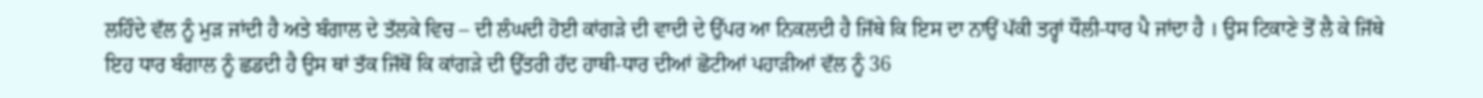ਲਹਿੰਦੇ ਵੱਲ ਨੂੰ ਮੁੜ ਜਾਂਦੀ ਹੈ ਅਤੇ ਬੰਗਾਲ ਦੇ ਤੱਲਕੇ ਵਿਚ – ਦੀ ਲੰਘਦੀ ਹੋਈ ਕਾਂਗੜੇ ਦੀ ਵਾਦੀ ਦੇ ਉੱਪਰ ਆ ਨਿਕਲਦੀ ਹੈ ਜਿੱਥੇ ਕਿ ਇਸ ਦਾ ਨਾਉਂ ਪੱਕੀ ਤਰ੍ਹਾਂ ਧੌਲੀ-ਧਾਰ ਪੈ ਜਾਂਦਾ ਹੈ । ਉਸ ਟਿਕਾਣੇ ਤੋਂ ਲੈ ਕੇ ਜਿੱਥੇ ਇਹ ਧਾਰ ਬੰਗਾਲ ਨੂੰ ਛਡਦੀ ਹੈ ਉਸ ਥਾਂ ਤੱਕ ਜਿੱਥੋਂ ਕਿ ਕਾਂਗੜੇ ਦੀ ਉੱਤਰੀ ਹੱਦ ਹਾਥੀ-ਧਾਰ ਦੀਆਂ ਛੋਟੀਆਂ ਪਹਾੜੀਆਂ ਵੱਲ ਨੂੰ 36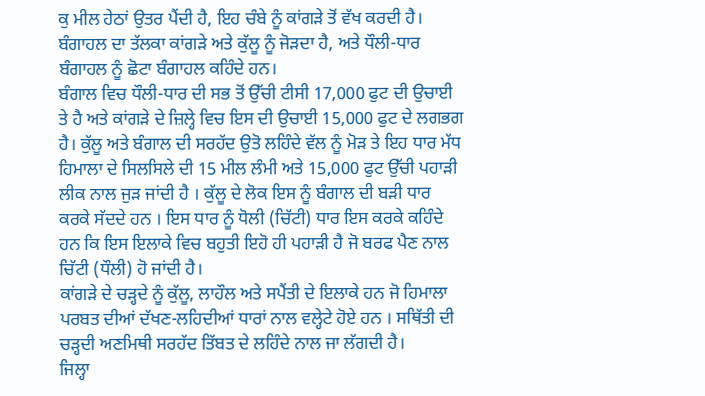ਕੁ ਮੀਲ ਹੇਠਾਂ ਉਤਰ ਪੈਂਦੀ ਹੈ, ਇਹ ਚੰਬੇ ਨੂੰ ਕਾਂਗੜੇ ਤੋਂ ਵੱਖ ਕਰਦੀ ਹੈ। ਬੰਗਾਹਲ ਦਾ ਤੱਲਕਾ ਕਾਂਗੜੇ ਅਤੇ ਕੁੱਲੂ ਨੂੰ ਜੋੜਦਾ ਹੈ, ਅਤੇ ਧੌਲੀ-ਧਾਰ ਬੰਗਾਹਲ ਨੂੰ ਛੋਟਾ ਬੰਗਾਹਲ ਕਹਿੰਦੇ ਹਨ।
ਬੰਗਾਲ ਵਿਚ ਧੌਲੀ-ਧਾਰ ਦੀ ਸਭ ਤੋਂ ਉੱਚੀ ਟੀਸੀ 17,000 ਫੁਟ ਦੀ ਉਚਾਈ ਤੇ ਹੈ ਅਤੇ ਕਾਂਗੜੇ ਦੇ ਜ਼ਿਲ੍ਹੇ ਵਿਚ ਇਸ ਦੀ ਉਚਾਈ 15,000 ਫੁਟ ਦੇ ਲਗਭਗ ਹੈ। ਕੁੱਲੂ ਅਤੇ ਬੰਗਾਲ ਦੀ ਸਰਹੱਦ ਉਤੋ ਲਹਿੰਦੇ ਵੱਲ ਨੂੰ ਮੋੜ ਤੇ ਇਹ ਧਾਰ ਮੱਧ ਹਿਮਾਲਾ ਦੇ ਸਿਲਸਿਲੇ ਦੀ 15 ਮੀਲ ਲੰਮੀ ਅਤੇ 15,000 ਫੁਟ ਉੱਚੀ ਪਹਾੜੀ ਲੀਕ ਨਾਲ ਜੁੜ ਜਾਂਦੀ ਹੈ । ਕੁੱਲੂ ਦੇ ਲੋਕ ਇਸ ਨੂੰ ਬੰਗਾਲ ਦੀ ਬੜੀ ਧਾਰ ਕਰਕੇ ਸੱਦਦੇ ਹਨ । ਇਸ ਧਾਰ ਨੂੰ ਧੋਲੀ (ਚਿੱਟੀ) ਧਾਰ ਇਸ ਕਰਕੇ ਕਹਿੰਦੇ ਹਨ ਕਿ ਇਸ ਇਲਾਕੇ ਵਿਚ ਬਹੁਤੀ ਇਹੋ ਹੀ ਪਹਾੜੀ ਹੈ ਜੋ ਬਰਫ ਪੈਣ ਨਾਲ ਚਿੱਟੀ (ਧੌਲੀ) ਹੋ ਜਾਂਦੀ ਹੈ।
ਕਾਂਗੜੇ ਦੇ ਚੜ੍ਹਦੇ ਨੂੰ ਕੁੱਲੂ, ਲਾਹੌਲ ਅਤੇ ਸਪੈਂਤੀ ਦੇ ਇਲਾਕੇ ਹਨ ਜੋ ਹਿਮਾਲਾ ਪਰਬਤ ਦੀਆਂ ਦੱਖਣ-ਲਹਿਦੀਆਂ ਧਾਰਾਂ ਨਾਲ ਵਲ੍ਹੇਟੇ ਹੋਏ ਹਨ । ਸਥਿੱਤੀ ਦੀ ਚੜ੍ਹਦੀ ਅਣਮਿਥੀ ਸਰਹੱਦ ਤਿੱਬਤ ਦੇ ਲਹਿੰਦੇ ਨਾਲ ਜਾ ਲੱਗਦੀ ਹੈ।
ਜਿਲ੍ਹਾ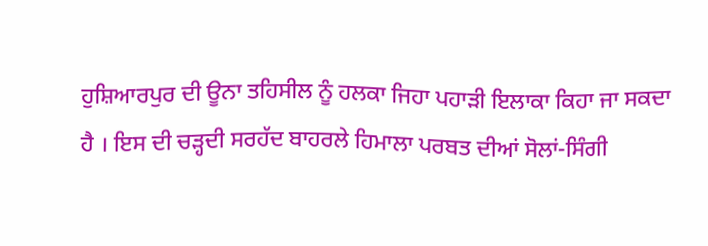ਹੁਸ਼ਿਆਰਪੁਰ ਦੀ ਊਨਾ ਤਹਿਸੀਲ ਨੂੰ ਹਲਕਾ ਜਿਹਾ ਪਹਾੜੀ ਇਲਾਕਾ ਕਿਹਾ ਜਾ ਸਕਦਾ ਹੈ । ਇਸ ਦੀ ਚੜ੍ਹਦੀ ਸਰਹੱਦ ਬਾਹਰਲੇ ਹਿਮਾਲਾ ਪਰਬਤ ਦੀਆਂ ਸੋਲਾਂ-ਸਿੰਗੀ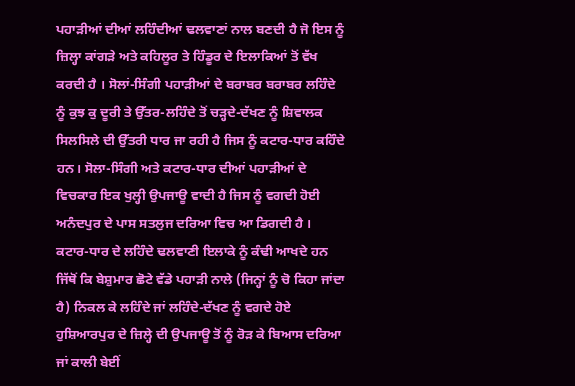ਪਹਾੜੀਆਂ ਦੀਆਂ ਲਹਿੰਦੀਆਂ ਢਲਵਾਣਾਂ ਨਾਲ ਬਣਦੀ ਹੈ ਜੋ ਇਸ ਨੂੰ ਜ਼ਿਲ੍ਹਾ ਕਾਂਗੜੇ ਅਤੇ ਕਹਿਲੂਰ ਤੇ ਹਿੰਡੂਰ ਦੇ ਇਲਾਕਿਆਂ ਤੋਂ ਵੱਖ ਕਰਦੀ ਹੈ । ਸੋਲਾਂ-ਸਿੰਗੀ ਪਹਾੜੀਆਂ ਦੇ ਬਰਾਬਰ ਬਰਾਬਰ ਲਹਿੰਦੇ ਨੂੰ ਕੁਝ ਕੁ ਦੂਰੀ ਤੇ ਉੱਤਰ-ਲਹਿੰਦੇ ਤੋਂ ਚੜ੍ਹਦੇ-ਦੱਖਣ ਨੂੰ ਸ਼ਿਵਾਲਕ ਸਿਲਸਿਲੇ ਦੀ ਉੱਤਰੀ ਧਾਰ ਜਾ ਰਹੀ ਹੈ ਜਿਸ ਨੂੰ ਕਟਾਰ-ਧਾਰ ਕਹਿੰਦੇ ਹਨ। ਸੋਲਾ-ਸਿੰਗੀ ਅਤੇ ਕਟਾਰ-ਧਾਰ ਦੀਆਂ ਪਹਾੜੀਆਂ ਦੇ ਵਿਚਕਾਰ ਇਕ ਖੁਲ੍ਹੀ ਉਪਜਾਊ ਵਾਦੀ ਹੈ ਜਿਸ ਨੂੰ ਵਗਦੀ ਹੋਈ ਅਨੰਦਪੁਰ ਦੇ ਪਾਸ ਸਤਲੁਜ ਦਰਿਆ ਵਿਚ ਆ ਡਿਗਦੀ ਹੈ । ਕਟਾਰ-ਧਾਰ ਦੇ ਲਹਿੰਦੇ ਢਲਵਾਣੀ ਇਲਾਕੇ ਨੂੰ ਕੰਢੀ ਆਖਦੇ ਹਨ ਜਿੱਥੋਂ ਕਿ ਬੇਸ਼ੁਮਾਰ ਛੋਟੇ ਵੱਡੇ ਪਹਾੜੀ ਨਾਲੇ (ਜਿਨ੍ਹਾਂ ਨੂੰ ਚੋ ਕਿਹਾ ਜਾਂਦਾ ਹੈ) ਨਿਕਲ ਕੇ ਲਹਿੰਦੇ ਜਾਂ ਲਹਿੰਦੇ-ਦੱਖਣ ਨੂੰ ਵਗਦੇ ਹੋਏ ਹੁਸ਼ਿਆਰਪੁਰ ਦੇ ਜ਼ਿਲ੍ਹੇ ਦੀ ਉਪਜਾਊ ਤੋਂ ਨੂੰ ਰੋੜ ਕੇ ਬਿਆਸ ਦਰਿਆ ਜਾਂ ਕਾਲੀ ਬੇਈਂ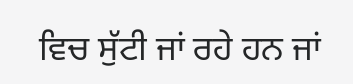ਵਿਚ ਸੁੱਟੀ ਜਾਂ ਰਹੇ ਹਨ ਜਾਂ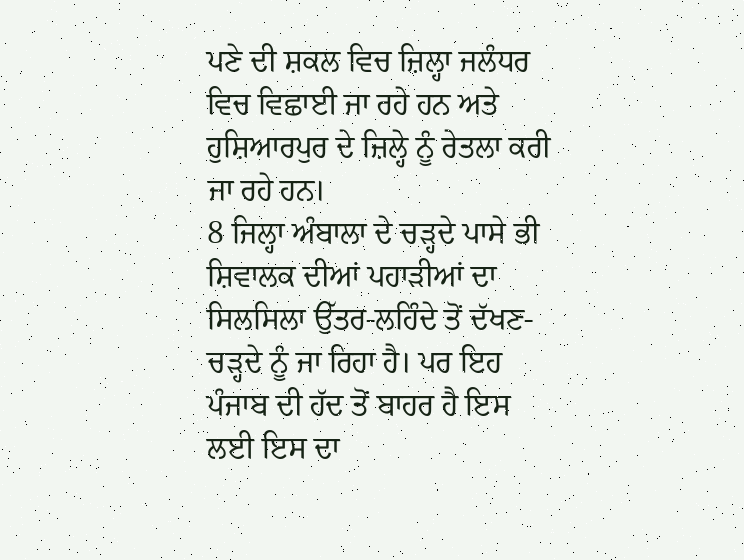ਪਣੇ ਦੀ ਸ਼ਕਲ ਵਿਚ ਜ਼ਿਲ੍ਹਾ ਜਲੰਧਰ ਵਿਚ ਵਿਛਾਈ ਜਾ ਰਹੇ ਹਨ ਅਤੇ ਹੁਸ਼ਿਆਰਪੁਰ ਦੇ ਜ਼ਿਲ੍ਹੇ ਨੂੰ ਰੇਤਲਾ ਕਰੀ ਜਾ ਰਹੇ ਹਨ।
8 ਜਿਲ੍ਹਾ ਅੰਬਾਲਾ ਦੇ ਚੜ੍ਹਦੇ ਪਾਸੇ ਭੀ ਸ਼ਿਵਾਲਕ ਦੀਆਂ ਪਹਾੜੀਆਂ ਦਾ ਸਿਲਸਿਲਾ ਉੱਤਰ-ਲਹਿੰਦੇ ਤੋਂ ਦੱਖਣ-ਚੜ੍ਹਦੇ ਨੂੰ ਜਾ ਰਿਹਾ ਹੈ। ਪਰ ਇਹ ਪੰਜਾਬ ਦੀ ਹੱਦ ਤੋਂ ਬਾਹਰ ਹੈ ਇਸ ਲਈ ਇਸ ਦਾ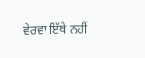ਵੇਰਵਾ ਇੱਥੇ ਨਹੀਂ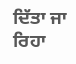ਦਿੱਤਾ ਜਾ ਰਿਹਾ